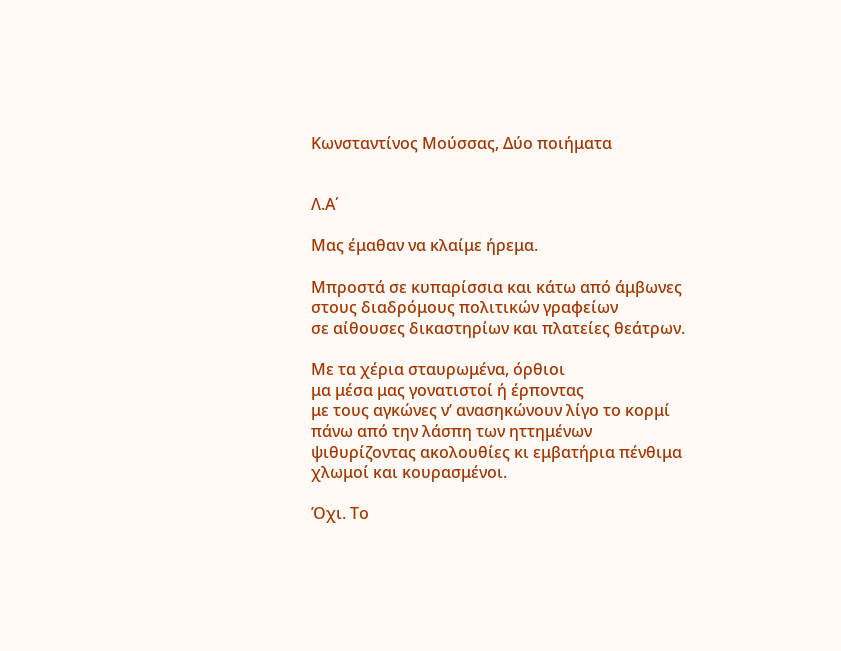Κωνσταντίνος Μούσσας, Δύο ποιήματα


Λ.Α΄

Μας έμαθαν να κλαίμε ήρεμα.

Μπροστά σε κυπαρίσσια και κάτω από άμβωνες
στους διαδρόμους πολιτικών γραφείων
σε αίθουσες δικαστηρίων και πλατείες θεάτρων.

Με τα χέρια σταυρωμένα, όρθιοι
μα μέσα μας γονατιστοί ή έρποντας
με τους αγκώνες ν’ ανασηκώνουν λίγο το κορμί
πάνω από την λάσπη των ηττημένων
ψιθυρίζοντας ακολουθίες κι εμβατήρια πένθιμα
χλωμοί και κουρασμένοι.

Όχι. Το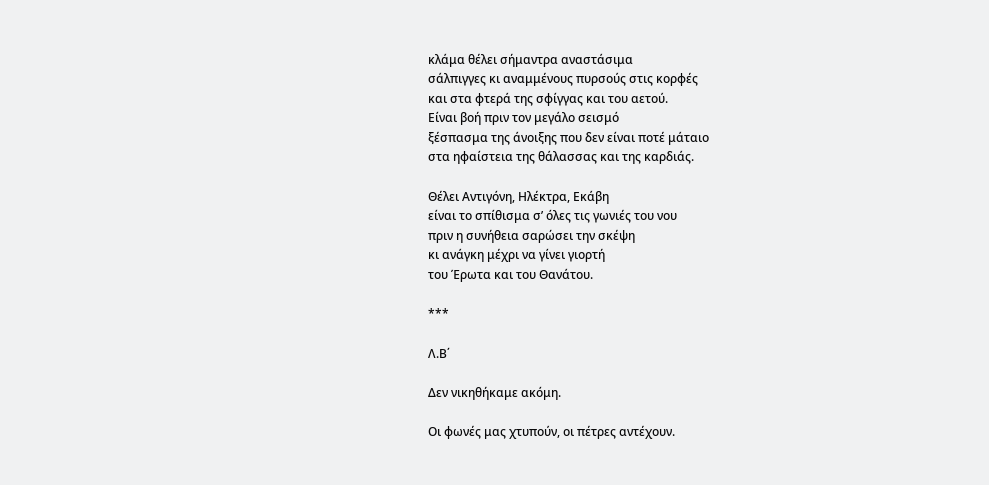κλάμα θέλει σήμαντρα αναστάσιμα
σάλπιγγες κι αναμμένους πυρσούς στις κορφές
και στα φτερά της σφίγγας και του αετού.
Είναι βοή πριν τον μεγάλο σεισμό
ξέσπασμα της άνοιξης που δεν είναι ποτέ μάταιο
στα ηφαίστεια της θάλασσας και της καρδιάς.

Θέλει Αντιγόνη, Ηλέκτρα, Εκάβη
είναι το σπίθισμα σ’ όλες τις γωνιές του νου
πριν η συνήθεια σαρώσει την σκέψη
κι ανάγκη μέχρι να γίνει γιορτή
του Έρωτα και του Θανάτου.

***

Λ.Β΄

Δεν νικηθήκαμε ακόμη.

Οι φωνές μας χτυπούν, οι πέτρες αντέχουν.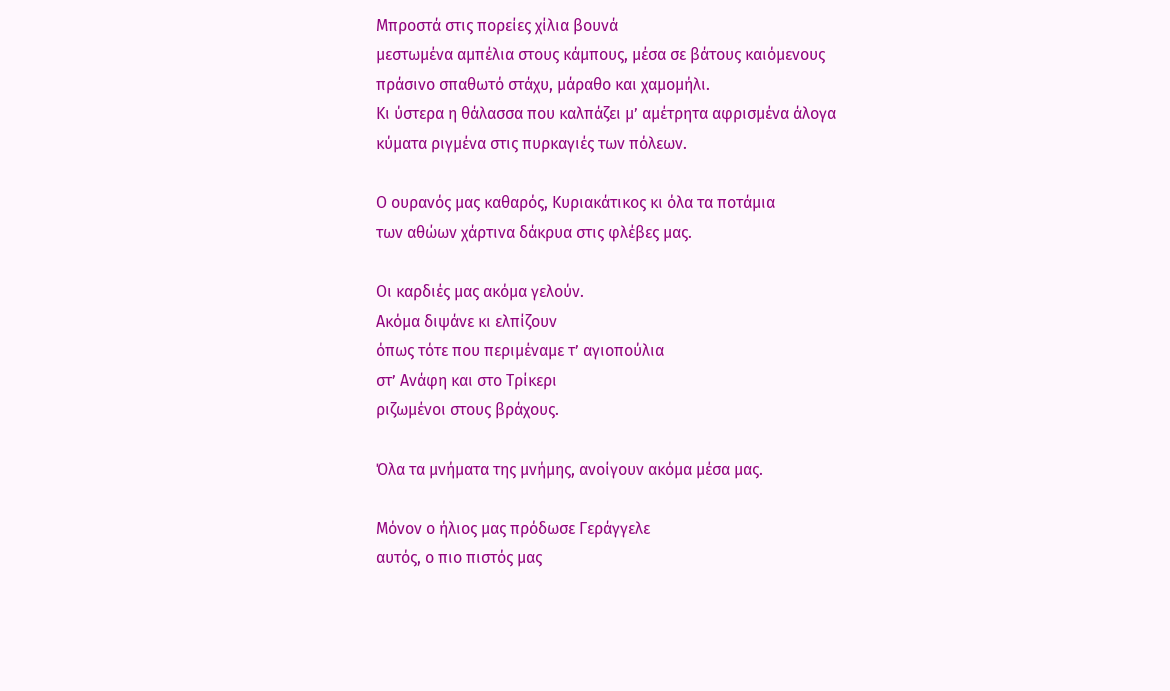Μπροστά στις πορείες χίλια βουνά
μεστωμένα αμπέλια στους κάμπους, μέσα σε βάτους καιόμενους
πράσινο σπαθωτό στάχυ, μάραθο και χαμομήλι.
Κι ύστερα η θάλασσα που καλπάζει μ’ αμέτρητα αφρισμένα άλογα
κύματα ριγμένα στις πυρκαγιές των πόλεων.

Ο ουρανός μας καθαρός, Κυριακάτικος κι όλα τα ποτάμια
των αθώων χάρτινα δάκρυα στις φλέβες μας.

Οι καρδιές μας ακόμα γελούν.
Ακόμα διψάνε κι ελπίζουν
όπως τότε που περιμέναμε τ’ αγιοπούλια
στ’ Ανάφη και στο Τρίκερι
ριζωμένοι στους βράχους.

Όλα τα μνήματα της μνήμης, ανοίγουν ακόμα μέσα μας.

Μόνον ο ήλιος μας πρόδωσε Γεράγγελε
αυτός, ο πιο πιστός μας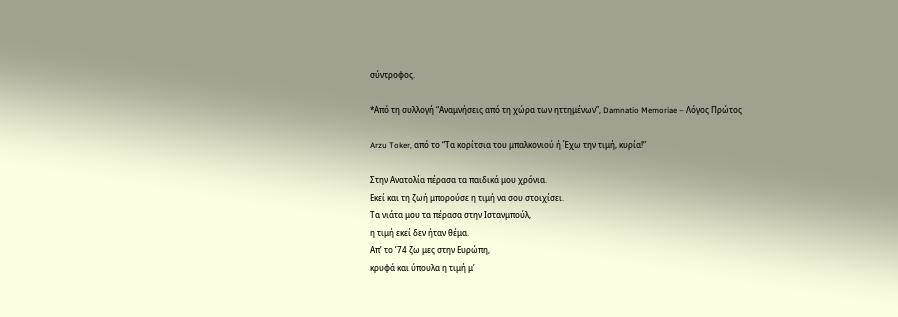σύντροφος.

*Από τη συλλογή “Αναμνήσεις από τη χώρα των ηττημένων”, Damnatio Memoriae – Λόγος Πρώτος

Arzu Toker, από το “Τα κορίτσια του μπαλκονιού ή Έχω την τιμή, κυρία!”

Στην Ανατολία πέρασα τα παιδικά μου χρόνια.
Εκεί και τη ζωή μπορούσε η τιμή να σου στοιχίσει.
Τα νιάτα μου τα πέρασα στην Ιστανμπούλ,
η τιμή εκεί δεν ήταν θέμα.
Απ’ το ’74 ζω μες στην Ευρώπη,
κρυφά και ύπουλα η τιμή μ’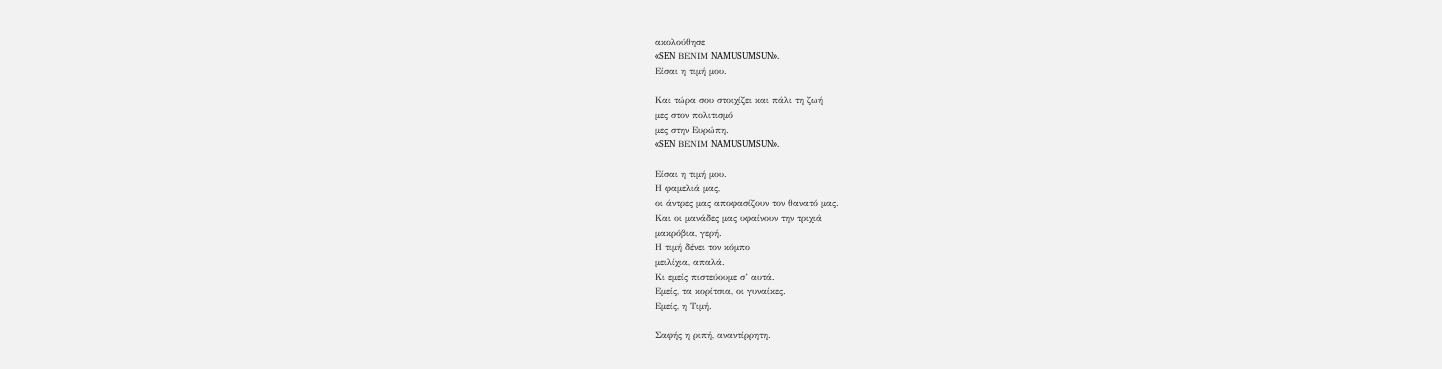ακολούθησε
«SEN ΒΕΝIΜ NAMUSUMSUN».
Είσαι η τιμή μου.

Και τώρα σου στοιχίζει και πάλι τη ζωή
μες στον πολιτισμό
μες στην Ευρώπη.
«SEN ΒΕΝIΜ NAMUSUMSUN».

Είσαι η τιμή μου.
Η φαμελιά μας,
οι άντρες μας αποφασίζουν τον θανατό μας.
Και οι μανάδες μας υφαίνουν την τριχιά
μακρόβια, γερή.
Η τιμή δένει τον κόμπο
μειλίχια, απαλά.
Κι εμείς πιστεύουμε σ’ αυτά.
Εμείς, τα κορίτσια, οι γυναίκες.
Εμείς, η Τιμή.

Σαφής η ριπή, αναντίρρητη.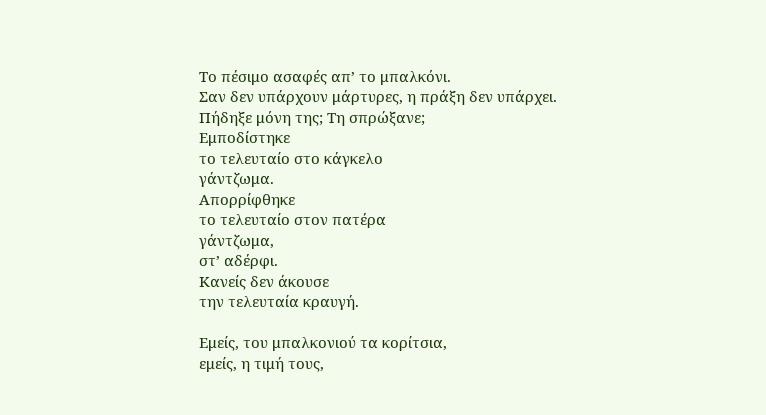Το πέσιμο ασαφές απ’ το μπαλκόνι.
Σαν δεν υπάρχουν μάρτυρες, η πράξη δεν υπάρχει.
Πήδηξε μόνη της; Τη σπρώξανε;
Εμποδίστηκε
το τελευταίο στο κάγκελο
γάντζωμα.
Απορρίφθηκε
το τελευταίο στον πατέρα
γάντζωμα,
στ’ αδέρφι.
Κανείς δεν άκουσε
την τελευταία κραυγή.

Εμείς, του μπαλκονιού τα κορίτσια,
εμείς, η τιμή τους,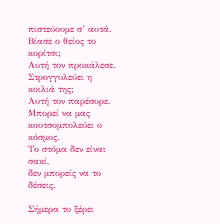πιστεύουμε σ’ αυτά.
Βίασε ο θείος το κορίτσι;
Αυτή τον προκάλεσε.
Στρογγυλεύει η κοιλιά της;
Αυτή τον παρέσυρε.
Μπορεί να μας κουτσομπολεύει ο κόσμος.
Το στόμα δεν είναι σακί,
δεν μπορείς να το δέσεις.

Σήμερα το ξέρει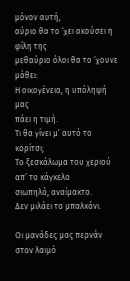μόνον αυτή,
αύριο θα το ‘χει ακούσει η φίλη της
μεθαύριο όλοι θα το ‘χουνε μάθει:
Η οικογένεια, η υπόληψή μας
πάει η τιμή.
Τι θα γίνει μ’ αυτό το κορίτσι;
Το ξεσκάλωμα του χεριού απ’ το κάγκελο
σιωπηλό, αναίμακτο.
Δεν μιλάει το μπαλκόνι.

Οι μανάδες μας περνάν στον λαιμό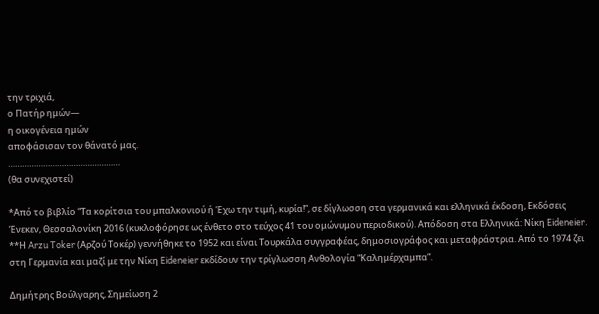την τριχιά,
ο Πατήρ ημών—
η οικογένεια ημών
αποφάσισαν τον θάνατό μας.
…………………………………………
(θα συνεχιστεί)

*Από το βιβλίο “Τα κορίτσια του μπαλκονιού ή Έχω την τιμή, κυρία!”, σε δίγλωσση στα γερμανικά και ελληνικά έκδοση, Εκδόσεις Ένεκεν, Θεσσαλονίκη 2016 (κυκλοφόρησε ως ένθετο στο τεύχος 41 του ομώνυμου περιοδικού). Απόδοση στα Ελληνικά: Νίκη Eideneier.
**Η Arzu Toker (Αρζού Τοκέρ) γεννήθηκε το 1952 και είναι Τουρκάλα συγγραφέας, δημοσιογράφος και μεταφράστρια. Από το 1974 ζει στη Γερμανία και μαζί με την Νίκη Eideneier εκδίδουν την τρίγλωσση Ανθολογία “Καλημέρχαμπα”.

Δημήτρης Βούλγαρης, Σημείωση 2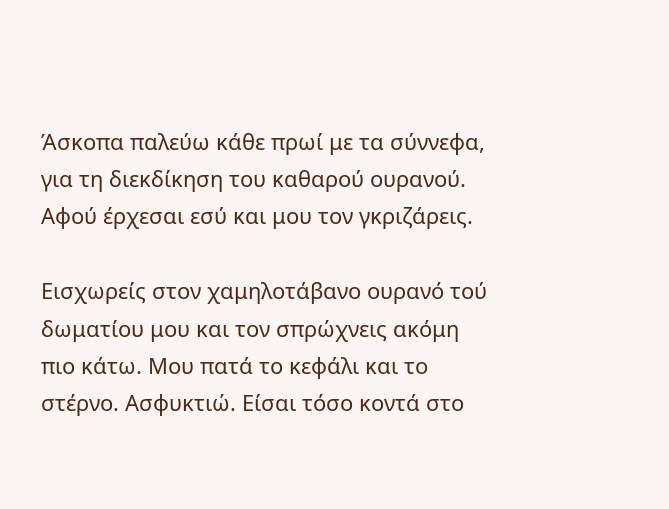Άσκοπα παλεύω κάθε πρωί με τα σύννεφα, για τη διεκδίκηση του καθαρού ουρανού. Αφού έρχεσαι εσύ και μου τον γκριζάρεις.

Εισχωρείς στον χαμηλοτάβανο ουρανό τού δωματίου μου και τον σπρώχνεις ακόμη πιο κάτω. Μου πατά το κεφάλι και το στέρνο. Ασφυκτιώ. Είσαι τόσο κοντά στο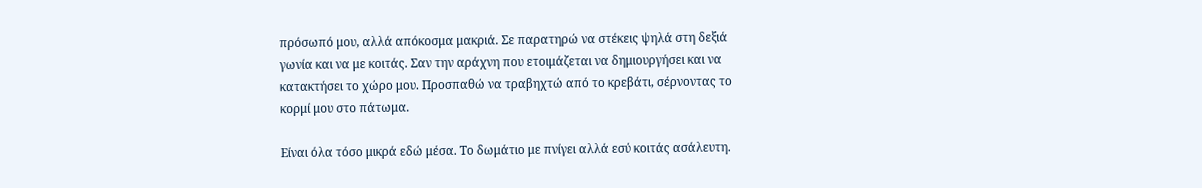πρόσωπό μου, αλλά απόκοσμα μακριά. Σε παρατηρώ να στέκεις ψηλά στη δεξιά γωνία και να με κοιτάς. Σαν την αράχνη που ετοιμάζεται να δημιουργήσει και να κατακτήσει το χώρο μου. Προσπαθώ να τραβηχτώ από το κρεβάτι, σέρνοντας το κορμί μου στο πάτωμα.

Είναι όλα τόσο μικρά εδώ μέσα. Το δωμάτιο με πνίγει αλλά εσύ κοιτάς ασάλευτη.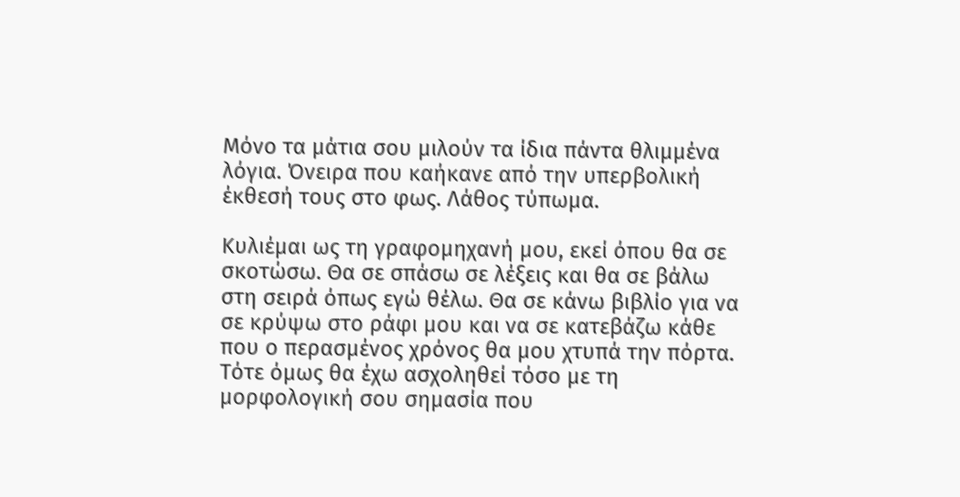Μόνο τα μάτια σου μιλούν τα ίδια πάντα θλιμμένα λόγια. Όνειρα που καήκανε από την υπερβολική έκθεσή τους στο φως. Λάθος τύπωμα.

Κυλιέμαι ως τη γραφομηχανή μου, εκεί όπου θα σε σκοτώσω. Θα σε σπάσω σε λέξεις και θα σε βάλω στη σειρά όπως εγώ θέλω. Θα σε κάνω βιβλίο για να σε κρύψω στο ράφι μου και να σε κατεβάζω κάθε που ο περασμένος χρόνος θα μου χτυπά την πόρτα. Τότε όμως θα έχω ασχοληθεί τόσο με τη μορφολογική σου σημασία που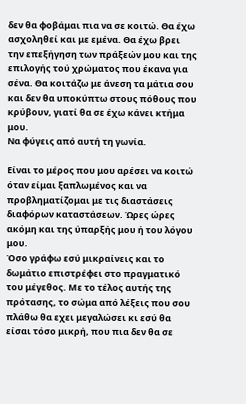δεν θα φοβάμαι πια να σε κοιτώ. Θα έχω ασχοληθεί και με εμένα. Θα έχω βρει την επεξήγηση των πράξεών μου και της επιλογής τού χρώματος που έκανα για σένα. Θα κοιτάζω με άνεση τα μάτια σου και δεν θα υποκύπτω στους πόθους που κρύβουν, γιατί θα σε έχω κάνει κτήμα μου.
Να φύγεις από αυτή τη γωνία.

Είναι το μέρος που μου αρέσει να κοιτώ όταν είμαι ξαπλωμένος και να προβληματίζομαι με τις διαστάσεις διαφόρων καταστάσεων. Ώρες ώρες ακόμη και της ύπαρξής μου ή του λόγου μου.
Όσο γράφω εσύ μικραίνεις και το δωμάτιο επιστρέφει στο πραγματικό του μέγεθος. Με το τέλος αυτής της πρότασης, το σώμα από λέξεις που σου πλάθω θα εχει μεγαλώσει κι εσύ θα είσαι τόσο μικρή, που πια δεν θα σε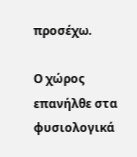προσέχω.

Ο χώρος επανήλθε στα φυσιολογικά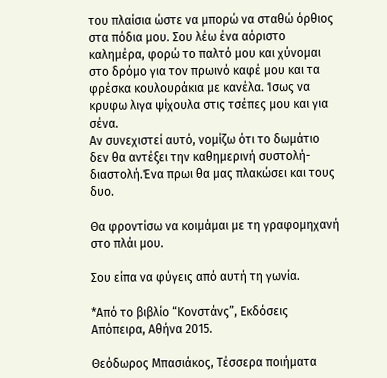του πλαίσια ώστε να μπορώ να σταθώ όρθιος στα πόδια μου. Σου λέω ένα αόριστο καλημέρα, φορώ το παλτό μου και χύνομαι στο δρόμο για τον πρωινό καφέ μου και τα φρέσκα κουλουράκια με κανέλα. Ίσως να κρυφω λιγα ψίχουλα στις τσέπες μου και για σένα.
Αν συνεχιστεί αυτό, νομίζω ότι το δωμάτιο δεν θα αντέξει την καθημερινή συστολή-διαστολή.Ένα πρωι θα μας πλακώσει και τους δυο.

Θα φροντίσω να κοιμάμαι με τη γραφομηχανή στο πλάι μου.

Σου είπα να φύγεις από αυτή τη γωνία.

*Από το βιβλίο “Κονστάνς”, Εκδόσεις Απόπειρα, Αθήνα 2015.

Θεόδωρος Μπασιάκος, Τέσσερα ποιήματα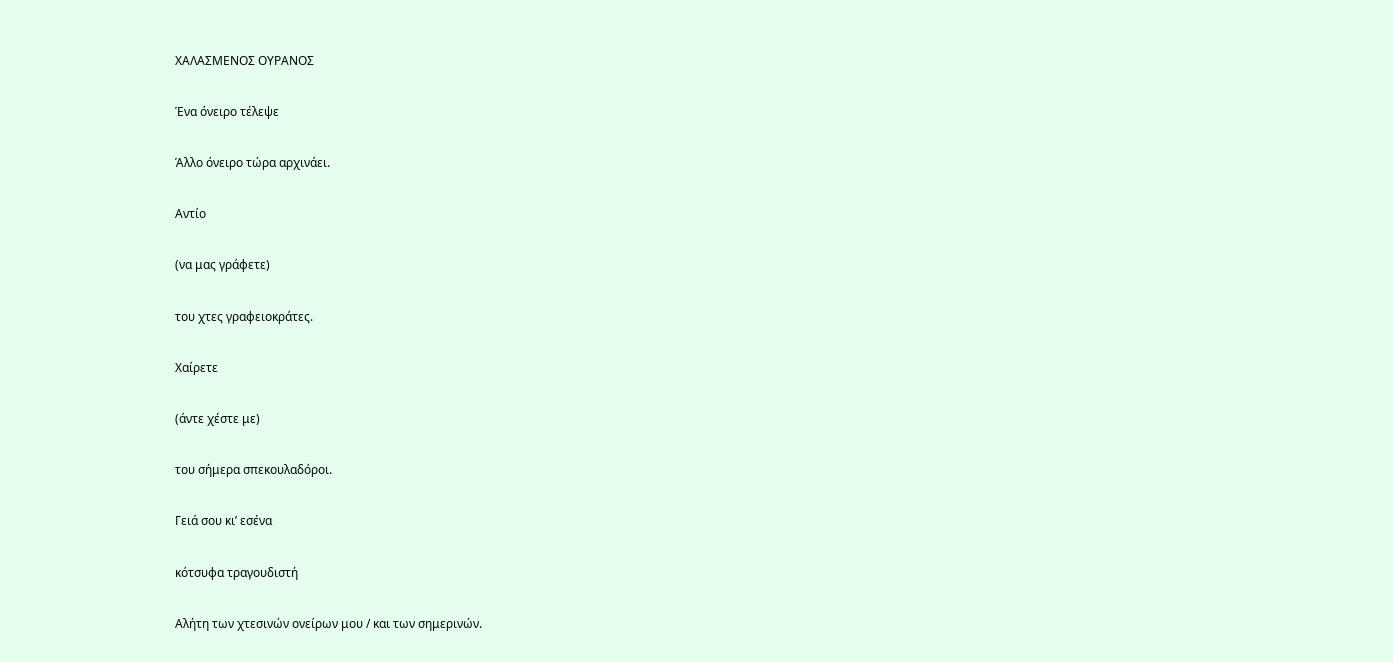ΧΑΛΑΣΜΕΝΟΣ ΟΥΡΑΝΟΣ

Ένα όνειρο τέλεψε

Άλλο όνειρο τώρα αρχινάει.

Αντίο

(να μας γράφετε)

του χτες γραφειοκράτες.

Χαίρετε

(άντε χέστε με)

του σήμερα σπεκουλαδόροι.

Γειά σου κι’ εσένα

κότσυφα τραγουδιστή

Αλήτη των χτεσινών ονείρων μου / και των σημερινών.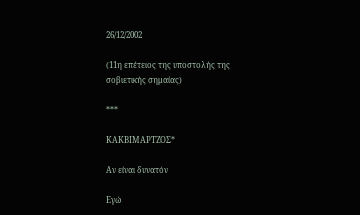26/12/2002

(11η επέτειος της υποστολής της σοβιετικής σημαίας)

***

ΚΑΚΒΙΜΑΡΤΖΟΣ*

Αν είναι δυνατόν

Εγώ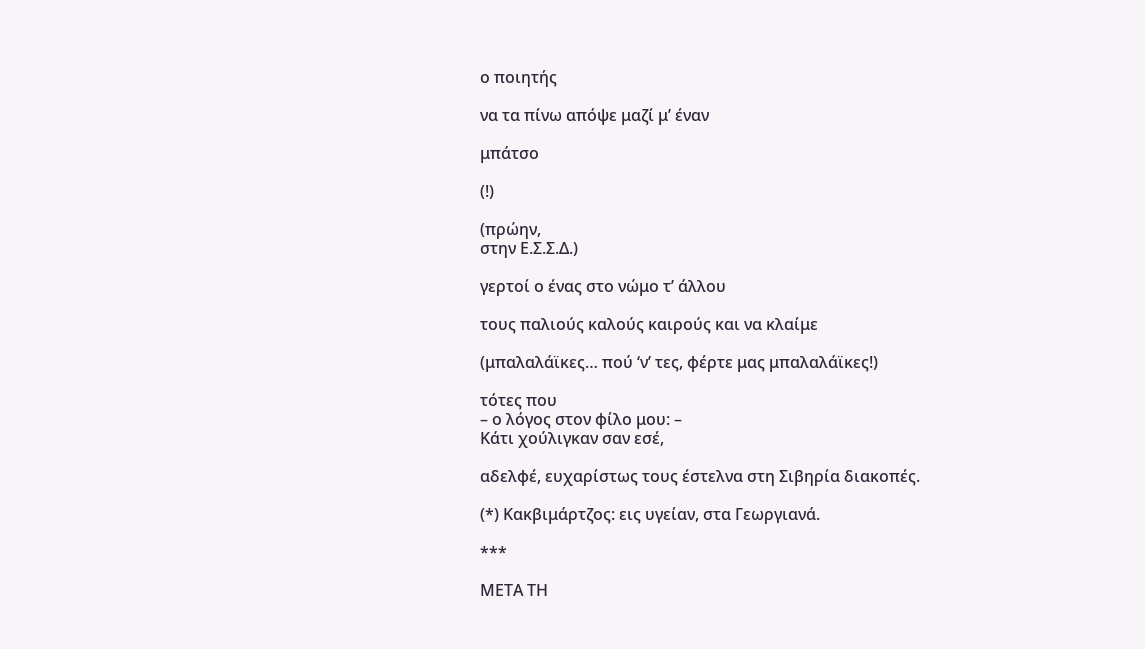ο ποιητής

να τα πίνω απόψε μαζί μ’ έναν

μπάτσο

(!)

(πρώην,
στην Ε.Σ.Σ.Δ.)

γερτοί ο ένας στο νώμο τ’ άλλου

τους παλιούς καλούς καιρούς και να κλαίμε

(μπαλαλάϊκες… πού ‘ν’ τες, φέρτε μας μπαλαλάϊκες!)

τότες που
– ο λόγος στον φίλο μου: –
Κάτι χούλιγκαν σαν εσέ,

αδελφέ, ευχαρίστως τους έστελνα στη Σιβηρία διακοπές.

(*) Κακβιμάρτζος: εις υγείαν, στα Γεωργιανά.

***

ΜΕΤΑ ΤΗ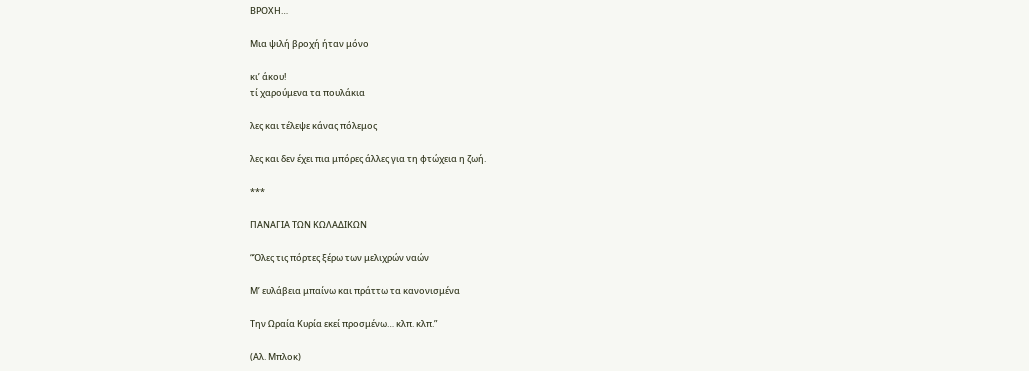ΒΡΟΧΗ…

Μια ψιλή βροχή ήταν μόνο

κι’ άκου!
τί χαρούμενα τα πουλάκια

λες και τέλεψε κάνας πόλεμος

λες και δεν έχει πια μπόρες άλλες για τη φτώχεια η ζωή.

***

ΠΑΝΑΓΙΑ ΤΩΝ ΚΩΛΑΔΙΚΩΝ

“Όλες τις πόρτες ξέρω των μελιχρών ναών

Μ’ ευλάβεια μπαίνω και πράττω τα κανονισμένα

Την Ωραία Κυρία εκεί προσμένω… κλπ. κλπ.”

(Αλ. Μπλοκ)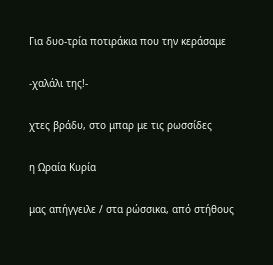Για δυο-τρία ποτιράκια που την κεράσαμε

-χαλάλι της!-

χτες βράδυ, στο μπαρ με τις ρωσσίδες

η Ωραία Κυρία

μας απήγγειλε / στα ρώσσικα, από στήθους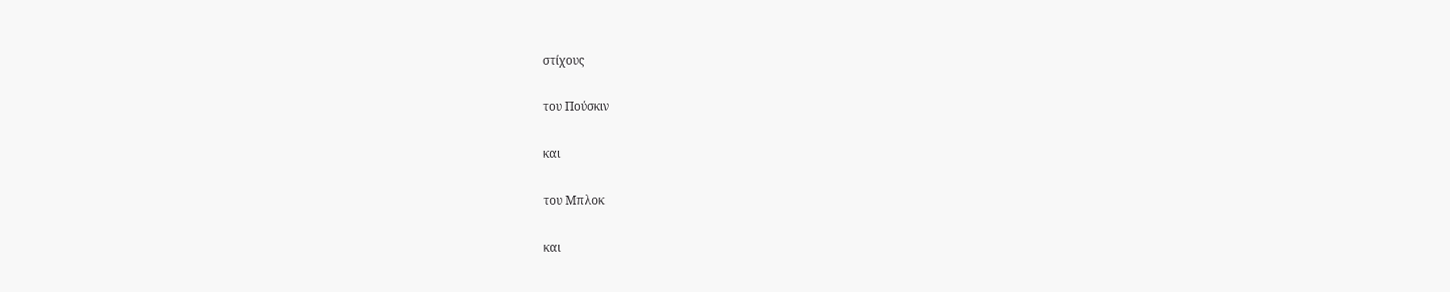στίχους

του Πούσκιν

και

του Μπλοκ

και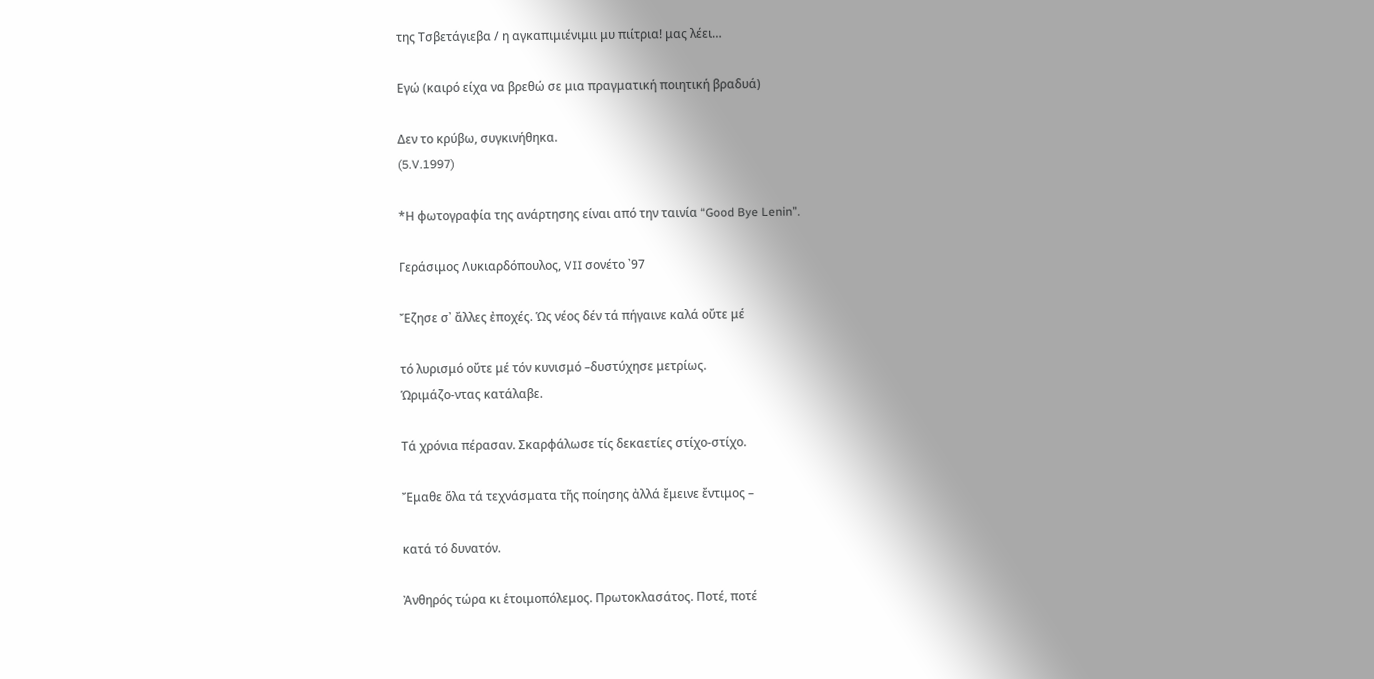της Τσβετάγιεβα / η αγκαπιμιένιμιι μυ πιίτρια! μας λέει…

Εγώ (καιρό είχα να βρεθώ σε μια πραγματική ποιητική βραδυά)

Δεν το κρύβω, συγκινήθηκα.
(5.V.1997)

*Η φωτογραφία της ανάρτησης είναι από την ταινία “Good Bye Lenin”.

Γεράσιμος Λυκιαρδόπουλος, VII σονέτο ᾿97

Ἔζησε σ᾿ ἄλλες ἐποχές. Ὡς νέος δέν τά πήγαινε καλά οὔτε μέ

τό λυρισμό οὔτε μέ τόν κυνισμό –δυστύχησε μετρίως.
Ὡριμάζο-ντας κατάλαβε.

Τά χρόνια πέρασαν. Σκαρφάλωσε τίς δεκαετίες στίχο-στίχο.

Ἔμαθε ὅλα τά τεχνάσματα τῆς ποίησης ἀλλά ἔμεινε ἔντιμος –

κατά τό δυνατόν.

Ἀνθηρός τώρα κι ἑτοιμοπόλεμος. Πρωτοκλασάτος. Ποτέ, ποτέ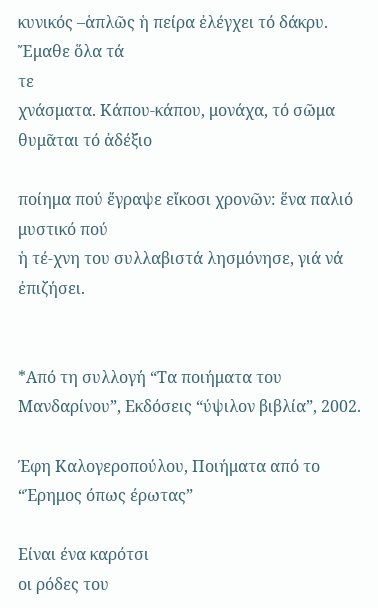κυνικός –ἁπλῶς ἡ πείρα ἐλέγχει τό δάκρυ. Ἔμαθε ὅλα τά
τε
χνάσματα. Κάπου-κάπου, μονάχα, τό σῶμα θυμᾶται τό ἀδέξιο

ποίημα πού ἔγραψε εἴκοσι χρονῶν: ἕνα παλιό μυστικό πού
ἡ τέ-χνη του συλλαβιστά λησμόνησε, γιά νά ἐπιζήσει.


*Από τη συλλογή “Τα ποιήματα του Μανδαρίνου”, Εκδόσεις “ύψιλον βιβλία”, 2002.

Έφη Καλογεροπούλου, Ποιήματα από το “Έρημος όπως έρωτας”

Είναι ένα καρότσι
οι ρόδες του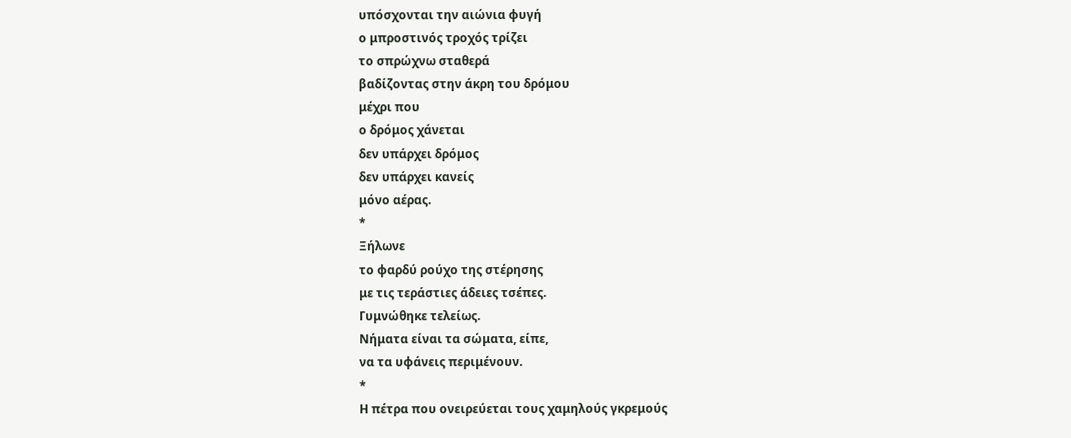υπόσχονται την αιώνια φυγή
ο μπροστινός τροχός τρίζει
το σπρώχνω σταθερά
βαδίζοντας στην άκρη του δρόμου
μέχρι που
ο δρόμος χάνεται
δεν υπάρχει δρόμος
δεν υπάρχει κανείς
μόνο αέρας.
*
Ξήλωνε
το φαρδύ ρούχο της στέρησης
με τις τεράστιες άδειες τσέπες.
Γυμνώθηκε τελείως.
Νήματα είναι τα σώματα, είπε,
να τα υφάνεις περιμένουν.
*
Η πέτρα που ονειρεύεται τους χαμηλούς γκρεμούς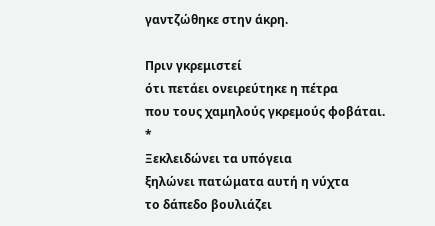γαντζώθηκε στην άκρη.

Πριν γκρεμιστεί
ότι πετάει ονειρεύτηκε η πέτρα
που τους χαμηλούς γκρεμούς φοβάται.
*
Ξεκλειδώνει τα υπόγεια
ξηλώνει πατώματα αυτή η νύχτα
το δάπεδο βουλιάζει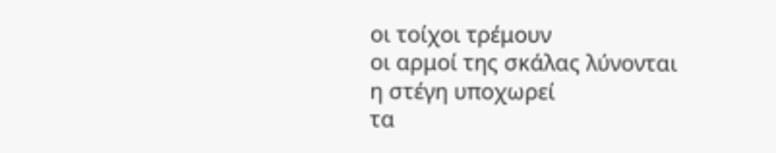οι τοίχοι τρέμουν
οι αρμοί της σκάλας λύνονται
η στέγη υποχωρεί
τα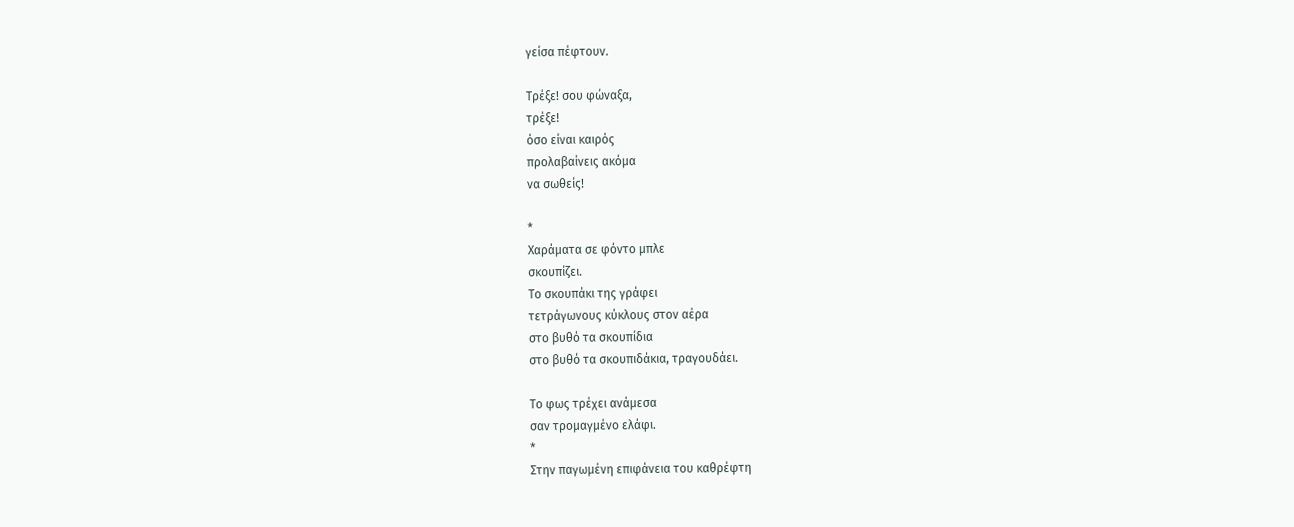γείσα πέφτουν.

Τρέξε! σου φώναξα,
τρέξε!
όσο είναι καιρός
προλαβαίνεις ακόμα
να σωθείς!

*
Χαράματα σε φόντο μπλε
σκουπίζει.
Το σκουπάκι της γράφει
τετράγωνους κύκλους στον αέρα
στο βυθό τα σκουπίδια
στο βυθό τα σκουπιδάκια, τραγουδάει.

Το φως τρέχει ανάμεσα
σαν τρομαγμένο ελάφι.
*
Στην παγωμένη επιφάνεια του καθρέφτη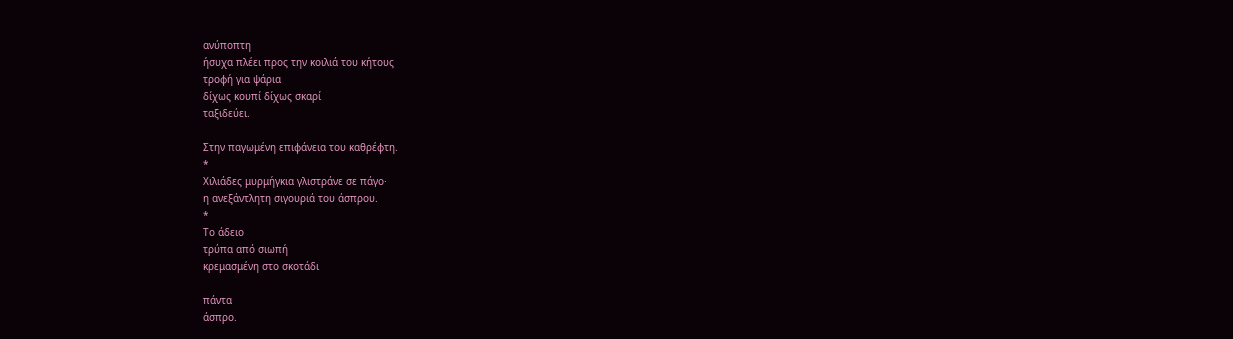ανύποπτη
ήσυχα πλέει προς την κοιλιά του κήτους
τροφή για ψάρια
δίχως κουπί δίχως σκαρί
ταξιδεύει.

Στην παγωμένη επιφάνεια του καθρέφτη.
*
Χιλιάδες μυρμήγκια γλιστράνε σε πάγο·
η ανεξάντλητη σιγουριά του άσπρου.
*
Το άδειο
τρύπα από σιωπή
κρεμασμένη στο σκοτάδι

πάντα
άσπρο.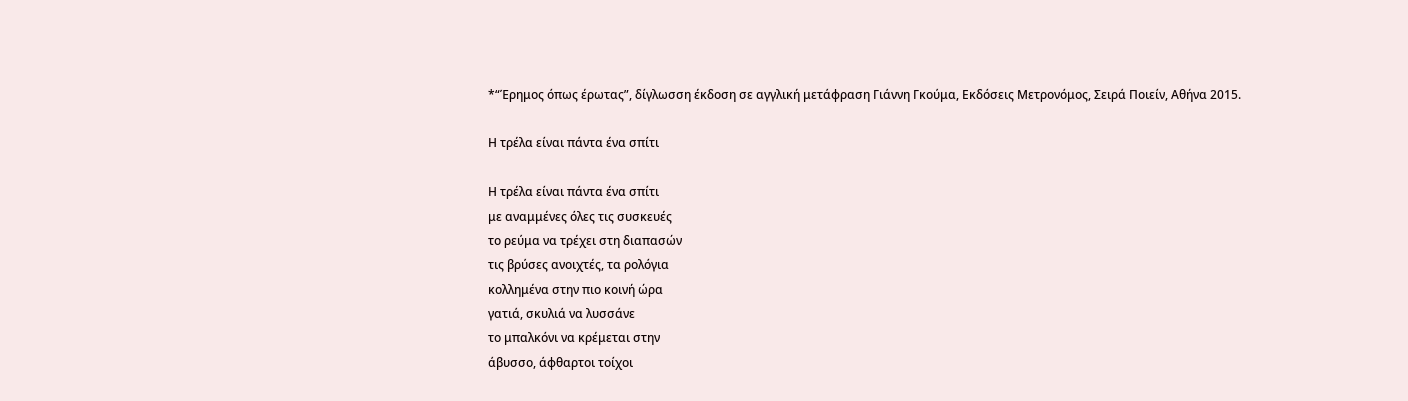*“Έρημος όπως έρωτας”, δίγλωσση έκδοση σε αγγλική μετάφραση Γιάννη Γκούμα, Εκδόσεις Μετρονόμος, Σειρά Ποιείν, Αθήνα 2015.

Η τρέλα είναι πάντα ένα σπίτι

Η τρέλα είναι πάντα ένα σπίτι
με αναμμένες όλες τις συσκευές
το ρεύμα να τρέχει στη διαπασών
τις βρύσες ανοιχτές, τα ρολόγια
κολλημένα στην πιο κοινή ώρα
γατιά, σκυλιά να λυσσάνε
το μπαλκόνι να κρέμεται στην
άβυσσο, άφθαρτοι τοίχοι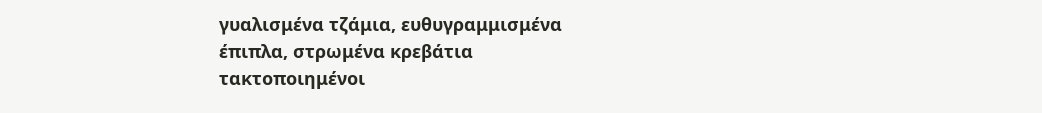γυαλισμένα τζάμια, ευθυγραμμισμένα
έπιπλα, στρωμένα κρεβάτια
τακτοποιημένοι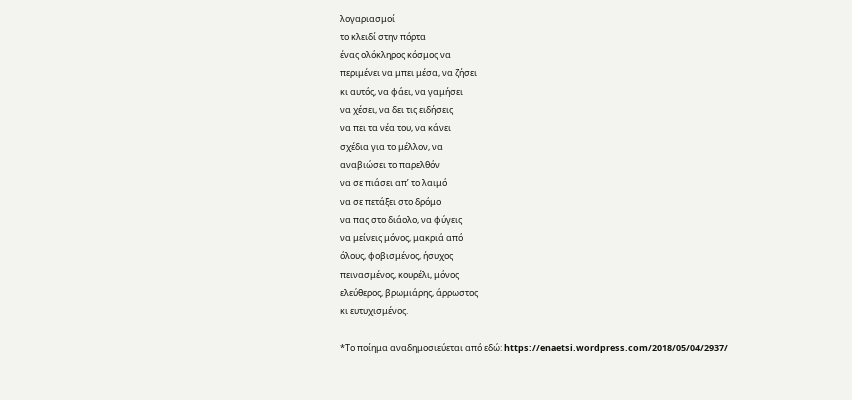λογαριασμοί
το κλειδί στην πόρτα
ένας ολόκληρος κόσμος να
περιμένει να μπει μέσα, να ζήσει
κι αυτός, να φάει, να γαμήσει
να χέσει, να δει τις ειδήσεις
να πει τα νέα του, να κάνει
σχέδια για το μέλλον, να
αναβιώσει το παρελθόν
να σε πιάσει απ’ το λαιμό
να σε πετάξει στο δρόμο
να πας στο διάολο, να φύγεις
να μείνεις μόνος, μακριά από
όλους, φοβισμένος, ήσυχος
πεινασμένος, κουρέλι, μόνος
ελεύθερος, βρωμιάρης, άρρωστος
κι ευτυχισμένος.

*Το ποίημα αναδημοσιεύεται από εδώ: https://enaetsi.wordpress.com/2018/05/04/2937/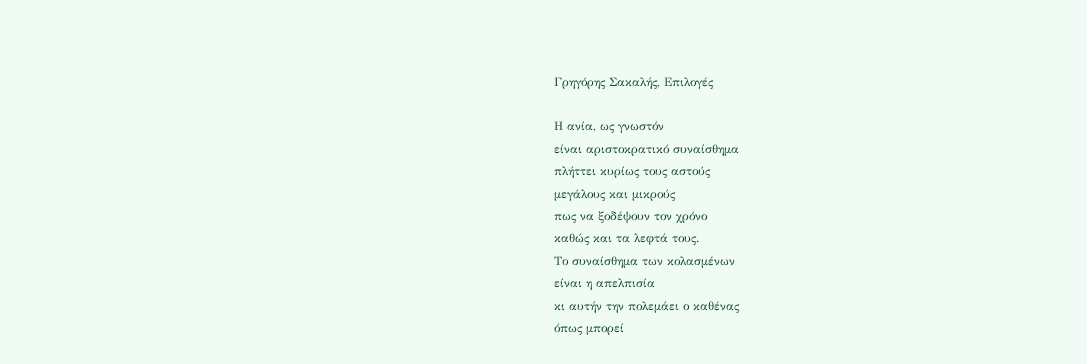Γρηγόρης Σακαλής, Επιλογές

Η ανία, ως γνωστόν
είναι αριστοκρατικό συναίσθημα
πλήττει κυρίως τους αστούς
μεγάλους και μικρούς
πως να ξοδέψουν τον χρόνο
καθώς και τα λεφτά τους.
Το συναίσθημα των κολασμένων
είναι η απελπισία
κι αυτήν την πολεμάει ο καθένας
όπως μπορεί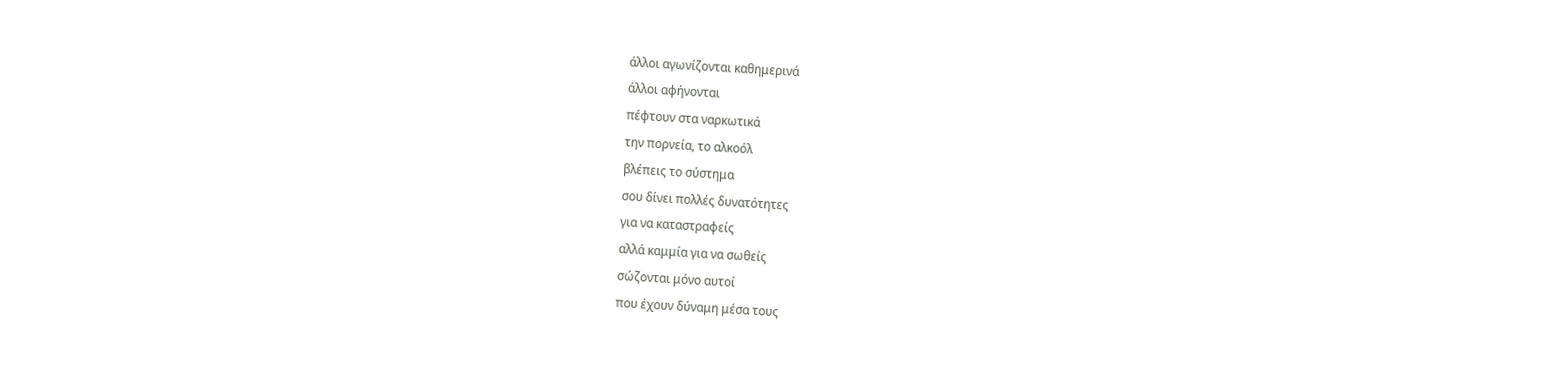άλλοι αγωνίζονται καθημερινά
άλλοι αφήνονται
πέφτουν στα ναρκωτικά
την πορνεία, το αλκοόλ
βλέπεις το σύστημα
σου δίνει πολλές δυνατότητες
για να καταστραφείς
αλλά καμμία για να σωθείς
σώζονται μόνο αυτοί
που έχουν δύναμη μέσα τους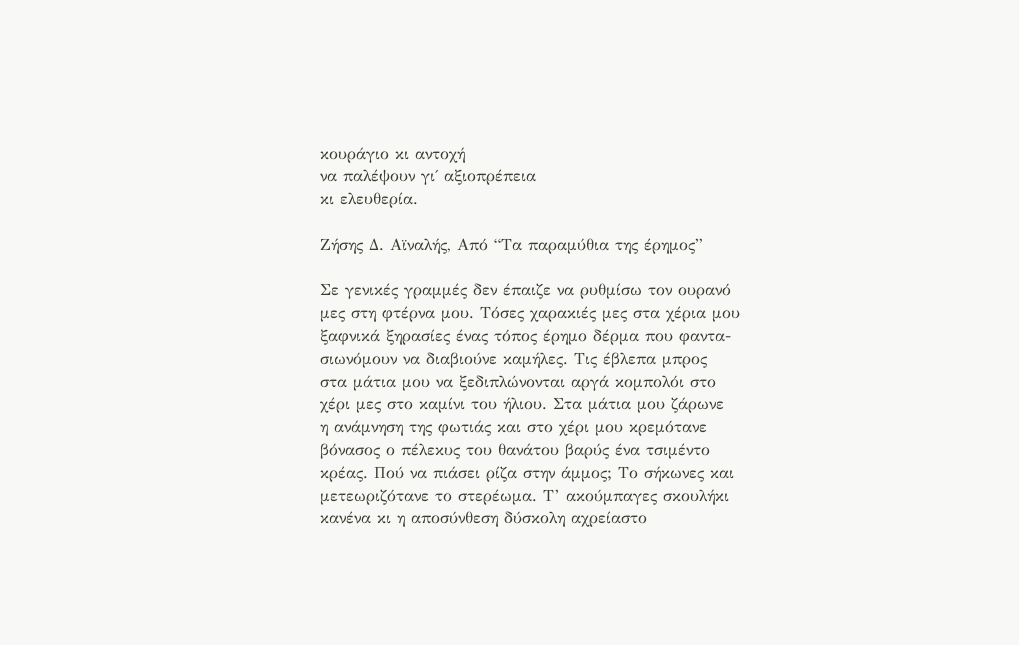κουράγιο κι αντοχή
να παλέψουν γι΄ αξιοπρέπεια
κι ελευθερία.

Ζήσης Δ. Αϊναλής, Από “Τα παραμύθια της έρημος”

Σε γενικές γραμμές δεν έπαιζε να ρυθμίσω τον ουρανό
μες στη φτέρνα μου. Τόσες χαρακιές μες στα χέρια μου
ξαφνικά ξηρασίες ένας τόπος έρημο δέρμα που φαντα-
σιωνόμουν να διαβιούνε καμήλες. Τις έβλεπα μπρος
στα μάτια μου να ξεδιπλώνονται αργά κομπολόι στο
χέρι μες στο καμίνι του ήλιου. Στα μάτια μου ζάρωνε
η ανάμνηση της φωτιάς και στο χέρι μου κρεμότανε
βόνασος ο πέλεκυς του θανάτου βαρύς ένα τσιμέντο
κρέας. Πού να πιάσει ρίζα στην άμμος; Το σήκωνες και
μετεωριζότανε το στερέωμα. Τ’ ακούμπαγες σκουλήκι
κανένα κι η αποσύνθεση δύσκολη αχρείαστο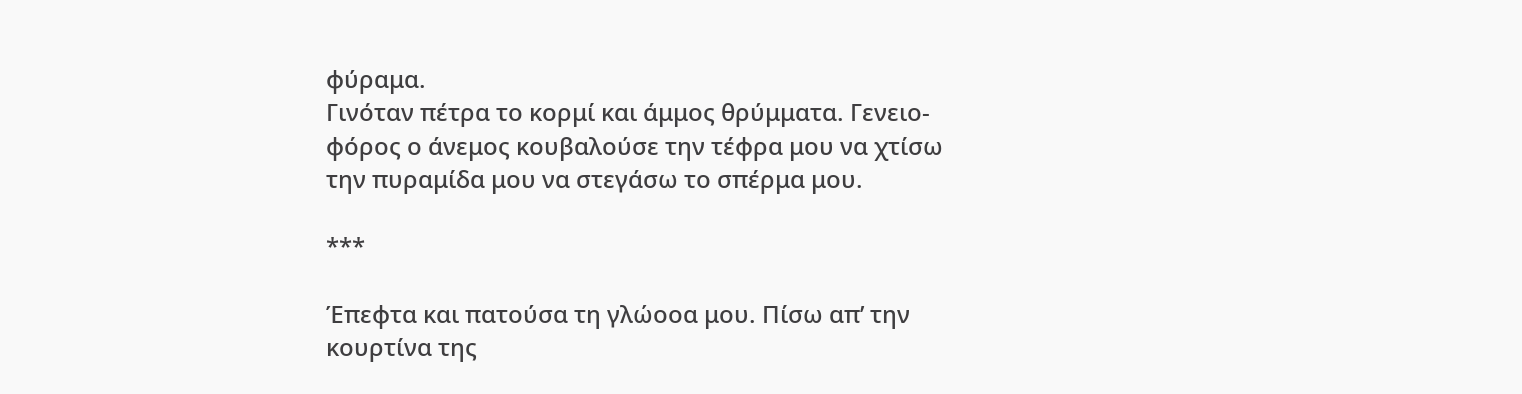φύραμα.
Γινόταν πέτρα το κορμί και άμμος θρύμματα. Γενειο-
φόρος ο άνεμος κουβαλούσε την τέφρα μου να χτίσω
την πυραμίδα μου να στεγάσω το σπέρμα μου.

***

Έπεφτα και πατούσα τη γλώοοα μου. Πίσω απ’ την
κουρτίνα της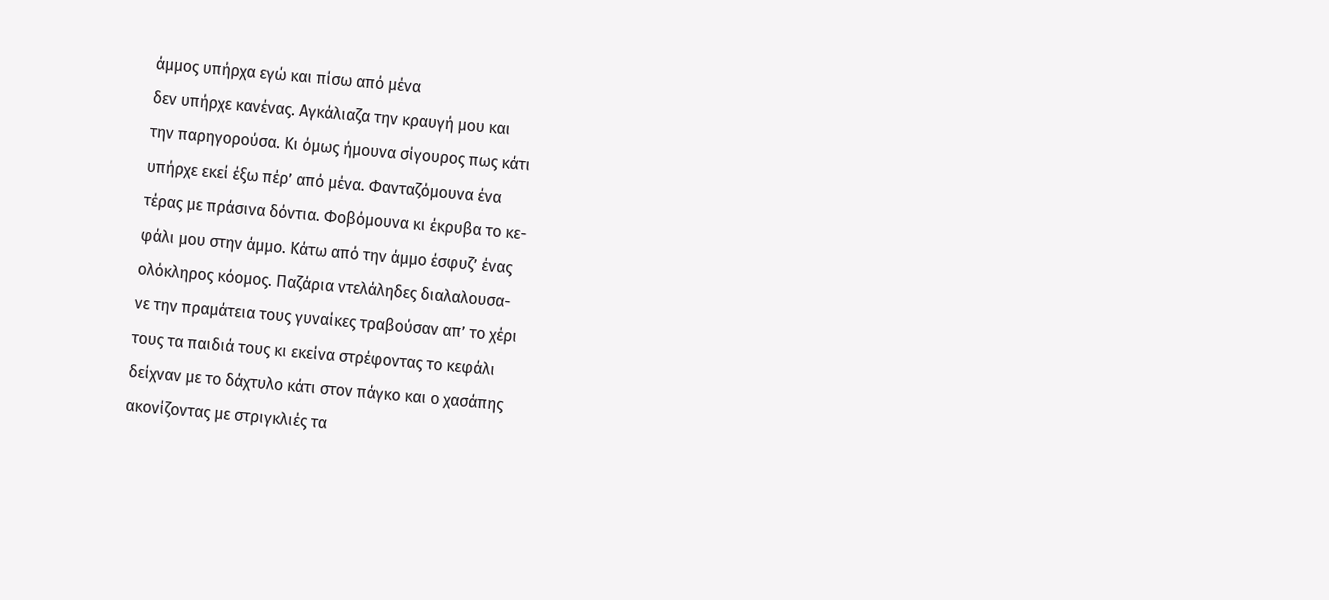άμμος υπήρχα εγώ και πίσω από μένα
δεν υπήρχε κανένας. Αγκάλιαζα την κραυγή μου και
την παρηγορούσα. Κι όμως ήμουνα σίγουρος πως κάτι
υπήρχε εκεί έξω πέρ’ από μένα. Φανταζόμουνα ένα
τέρας με πράσινα δόντια. Φοβόμουνα κι έκρυβα το κε-
φάλι μου στην άμμο. Κάτω από την άμμο έσφυζ’ ένας
ολόκληρος κόομος. Παζάρια ντελάληδες διαλαλουσα-
νε την πραμάτεια τους γυναίκες τραβούσαν απ’ το χέρι
τους τα παιδιά τους κι εκείνα στρέφοντας το κεφάλι
δείχναν με το δάχτυλο κάτι στον πάγκο και ο χασάπης
ακονίζοντας με στριγκλιές τα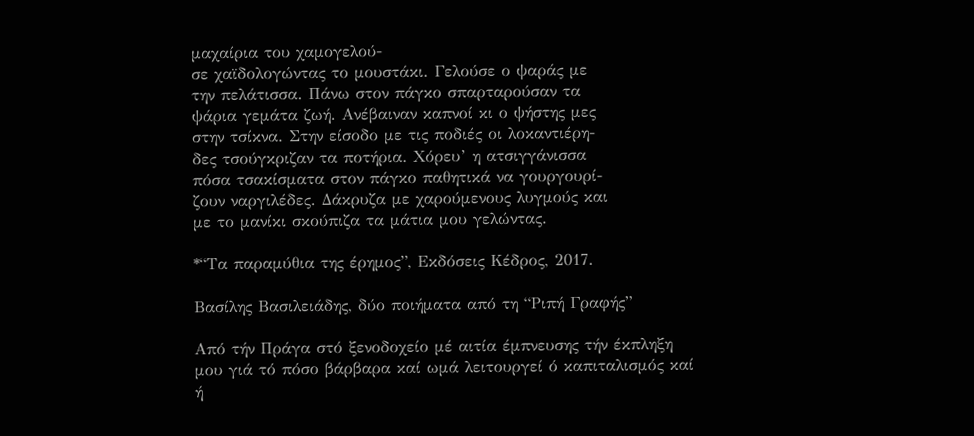μαχαίρια του χαμογελού-
σε χαϊδολογώντας το μουστάκι. Γελούσε ο ψαράς με
την πελάτισσα. Πάνω στον πάγκο σπαρταρούσαν τα
ψάρια γεμάτα ζωή. Ανέβαιναν καπνοί κι ο ψήστης μες
στην τσίκνα. Στην είσοδο με τις ποδιές οι λοκαντιέρη-
δες τσούγκριζαν τα ποτήρια. Χόρευ’ η ατσιγγάνισσα
πόσα τσακίσματα στον πάγκο παθητικά να γουργουρί-
ζουν ναργιλέδες. Δάκρυζα με χαρούμενους λυγμούς και
με το μανίκι σκούπιζα τα μάτια μου γελώντας.

*“Τα παραμύθια της έρημος”, Εκδόσεις Κέδρος, 2017.

Βασίλης Βασιλειάδης, δύο ποιήματα από τη “Ριπή Γραφής”

Από τήν Πράγα στό ξενοδοχείο μέ αιτία έμπνευσης τήν έκπληξη μου γιά τό πόσο βάρβαρα καί ωμά λειτουργεί ό καπιταλισμός καί ή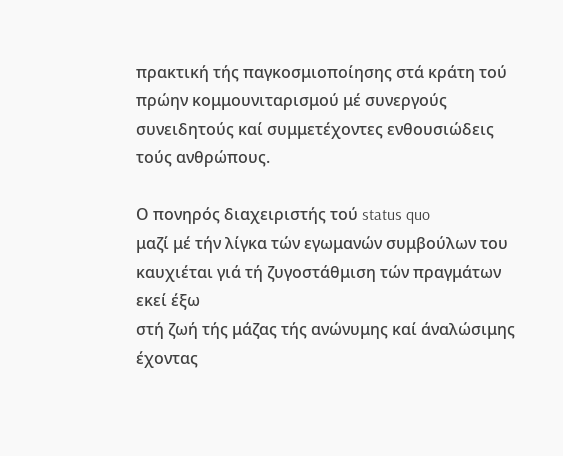πρακτική τής παγκοσμιοποίησης στά κράτη τού πρώην κομμουνιταρισμού μέ συνεργούς συνειδητούς καί συμμετέχοντες ενθουσιώδεις τούς ανθρώπους.

Ο πονηρός διαχειριστής τού status quo
μαζί μέ τήν λίγκα τών εγωμανών συμβούλων του
καυχιέται γιά τή ζυγοστάθμιση τών πραγμάτων εκεί έξω
στή ζωή τής μάζας τής ανώνυμης καί άναλώσιμης
έχοντας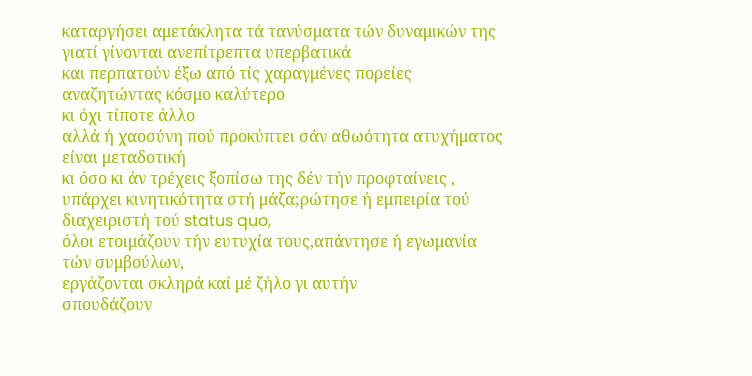καταργήσει αμετάκλητα τά τανύσματα τών δυναμικών της
γιατί γίνονται ανεπίτρεπτα υπερβατικά
και περπατούν έξω από τίς χαραγμένες πορείες αναζητώντας κόσμο καλύτερο
κι όχι τίποτε άλλο
αλλά ή χαοσύνη πού προκύπτει σάν αθωότητα ατυχήματος
είναι μεταδοτική
κι όσο κι άν τρέχεις ξοπίσω της δέν τήν προφταίνεις ,
υπάρχει κινητικότητα στή μάζα;ρώτησε ή εμπειρία τού διαχειριστή τού status quo,
όλοι ετοιμάζουν τήν ευτυχία τους,απάντησε ή εγωμανία τών συμβούλων,
εργάζονται σκληρά καί μέ ζήλο γι αυτήν
σπουδάζουν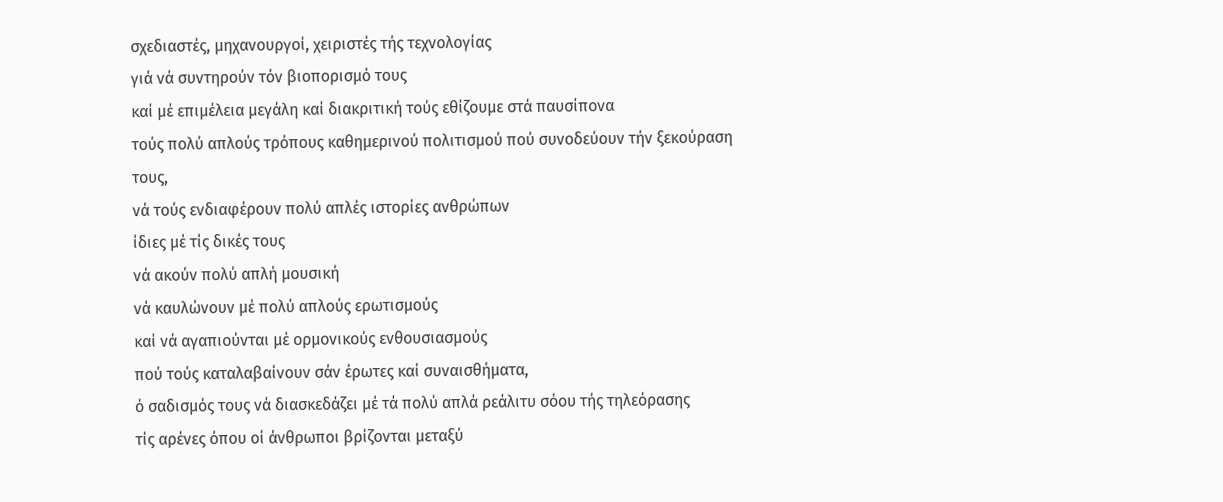σχεδιαστές, μηχανουργοί, χειριστές τής τεχνολογίας
γιά νά συντηρούν τόν βιοπορισμό τους
καί μέ επιμέλεια μεγάλη καί διακριτική τούς εθίζουμε στά παυσίπονα
τούς πολύ απλούς τρόπους καθημερινού πολιτισμού πού συνοδεύουν τήν ξεκούραση τους,
νά τούς ενδιαφέρουν πολύ απλές ιστορίες ανθρώπων
ίδιες μέ τίς δικές τους
νά ακούν πολύ απλή μουσική
νά καυλώνουν μέ πολύ απλούς ερωτισμούς
καί νά αγαπιούνται μέ ορμονικούς ενθουσιασμούς
πού τούς καταλαβαίνουν σάν έρωτες καί συναισθήματα,
ό σαδισμός τους νά διασκεδάζει μέ τά πολύ απλά ρεάλιτυ σόου τής τηλεόρασης
τίς αρένες όπου οί άνθρωποι βρίζονται μεταξύ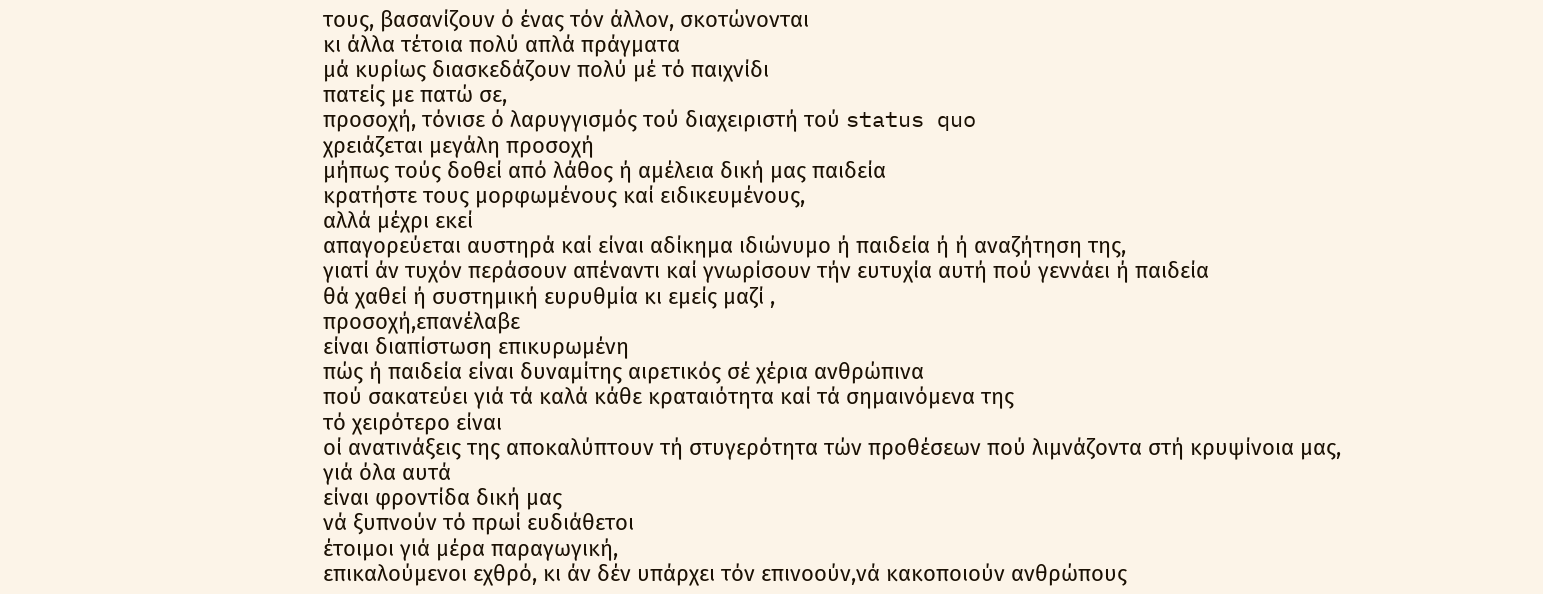τους, βασανίζουν ό ένας τόν άλλον, σκοτώνονται
κι άλλα τέτοια πολύ απλά πράγματα
μά κυρίως διασκεδάζουν πολύ μέ τό παιχνίδι
πατείς με πατώ σε,
προσοχή, τόνισε ό λαρυγγισμός τού διαχειριστή τού status quo
χρειάζεται μεγάλη προσοχή
μήπως τούς δοθεί από λάθος ή αμέλεια δική μας παιδεία
κρατήστε τους μορφωμένους καί ειδικευμένους,
αλλά μέχρι εκεί
απαγορεύεται αυστηρά καί είναι αδίκημα ιδιώνυμο ή παιδεία ή ή αναζήτηση της,
γιατί άν τυχόν περάσουν απέναντι καί γνωρίσουν τήν ευτυχία αυτή πού γεννάει ή παιδεία
θά χαθεί ή συστημική ευρυθμία κι εμείς μαζί ,
προσοχή,επανέλαβε
είναι διαπίστωση επικυρωμένη
πώς ή παιδεία είναι δυναμίτης αιρετικός σέ χέρια ανθρώπινα
πού σακατεύει γιά τά καλά κάθε κραταιότητα καί τά σημαινόμενα της
τό χειρότερο είναι
οί ανατινάξεις της αποκαλύπτουν τή στυγερότητα τών προθέσεων πού λιμνάζοντα στή κρυψίνοια μας,
γιά όλα αυτά
είναι φροντίδα δική μας
νά ξυπνούν τό πρωί ευδιάθετοι
έτοιμοι γιά μέρα παραγωγική,
επικαλούμενοι εχθρό, κι άν δέν υπάρχει τόν επινοούν,νά κακοποιούν ανθρώπους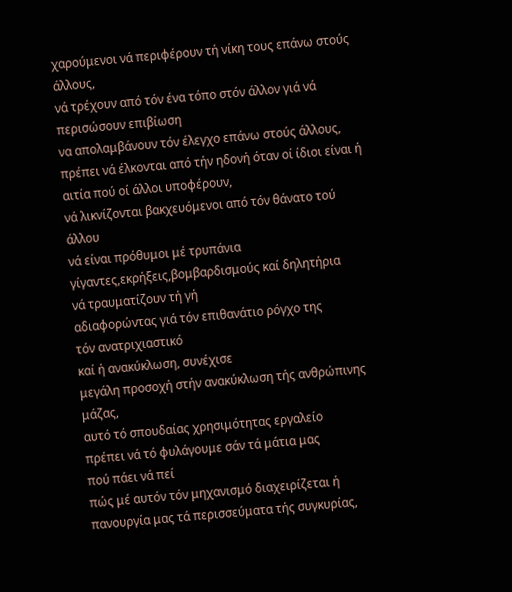χαρούμενοι νά περιφέρουν τή νίκη τους επάνω στούς άλλους,
νά τρέχουν από τόν ένα τόπο στόν άλλον γιά νά περισώσουν επιβίωση
να απολαμβάνουν τόν έλεγχο επάνω στούς άλλους,
πρέπει νά έλκονται από τήν ηδονή όταν οί ίδιοι είναι ή αιτία πού οί άλλοι υποφέρουν,
νά λικνίζονται βακχευόμενοι από τόν θάνατο τού άλλου
νά είναι πρόθυμοι μέ τρυπάνια γίγαντες,εκρήξεις,βομβαρδισμούς καί δηλητήρια
νά τραυματίζουν τή γή
αδιαφορώντας γιά τόν επιθανάτιο ρόγχο της
τόν ανατριχιαστικό
καί ή ανακύκλωση, συνέχισε
μεγάλη προσοχή στήν ανακύκλωση τής ανθρώπινης μάζας,
αυτό τό σπουδαίας χρησιμότητας εργαλείο
πρέπει νά τό φυλάγουμε σάν τά μάτια μας
πού πάει νά πεί
πώς μέ αυτόν τόν μηχανισμό διαχειρίζεται ή πανουργία μας τά περισσεύματα τής συγκυρίας,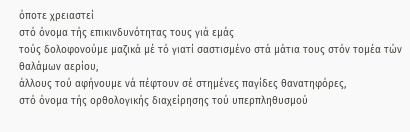όποτε χρειαστεί
στό όνομα τής επικινδυνότητας τους γιά εμάς
τούς δολοφονούμε μαζικά μέ τό γιατί σαστισμένο στά μάτια τους στόν τομέα τών θαλάμων αερίου,
άλλους τού αφήνουμε νά πέφτουν σέ στημένες παγίδες θανατηφόρες,
στό όνομα τής ορθολογικής διαχείρησης τού υπερπληθυσμού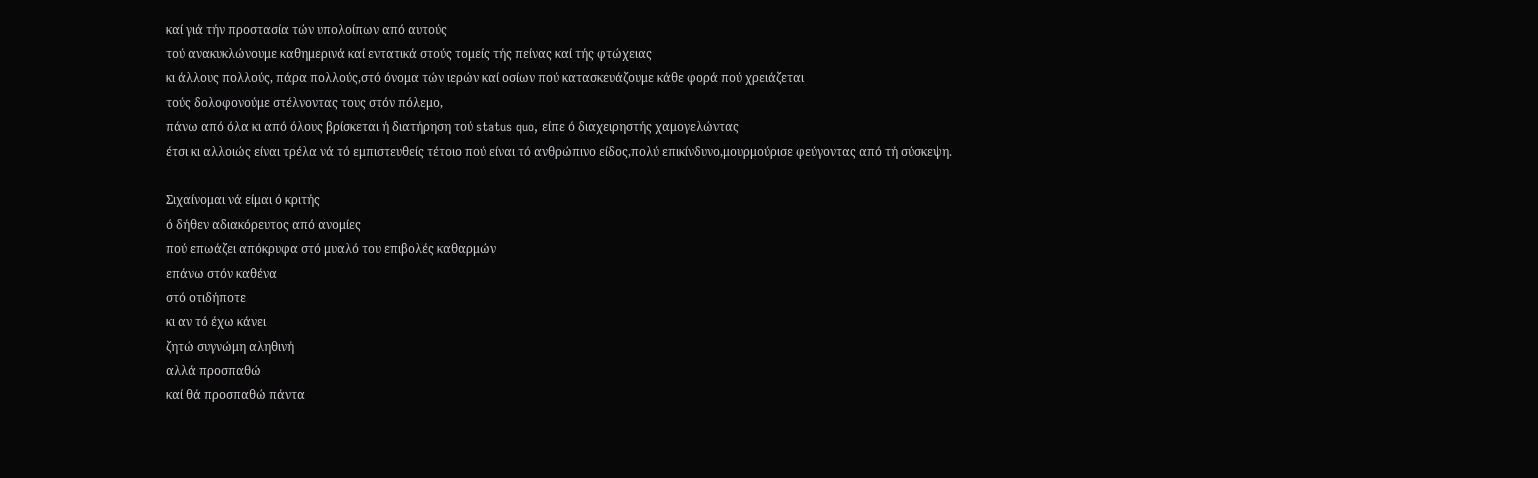καί γιά τήν προστασία τών υπολοίπων από αυτούς
τού ανακυκλώνουμε καθημερινά καί εντατικά στούς τομείς τής πείνας καί τής φτώχειας
κι άλλους πολλούς, πάρα πολλούς,στό όνομα τών ιερών καί οσίων πού κατασκευάζουμε κάθε φορά πού χρειάζεται
τούς δολοφονούμε στέλνοντας τους στόν πόλεμο,
πάνω από όλα κι από όλους βρίσκεται ή διατήρηση τού status quo, είπε ό διαχειρηστής χαμογελώντας
έτσι κι αλλοιώς είναι τρέλα νά τό εμπιστευθείς τέτοιο πού είναι τό ανθρώπινο είδος,πολύ επικίνδυνο,μουρμούρισε φεύγοντας από τή σύσκεψη.

Σιχαίνομαι νά είμαι ό κριτής
ό δήθεν αδιακόρευτος από ανομίες
πού επωάζει απόκρυφα στό μυαλό του επιβολές καθαρμών
επάνω στόν καθένα
στό οτιδήποτε
κι αν τό έχω κάνει
ζητώ συγνώμη αληθινή
αλλά προσπαθώ
καί θά προσπαθώ πάντα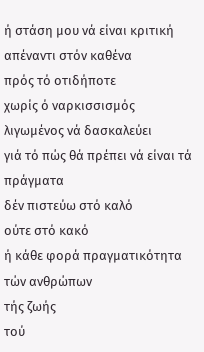ή στάση μου νά είναι κριτική
απέναντι στόν καθένα
πρός τό οτιδήποτε
χωρίς ό ναρκισσισμός λιγωμένος νά δασκαλεύει
γιά τό πώς θά πρέπει νά είναι τά πράγματα
δέν πιστεύω στό καλό
ούτε στό κακό
ή κάθε φορά πραγματικότητα
τών ανθρώπων
τής ζωής
τού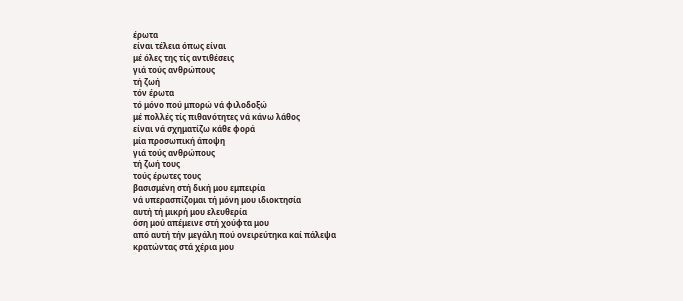έρωτα
είναι τέλεια όπως είναι
μέ όλες της τίς αντιθέσεις
γιά τούς ανθρώπους
τή ζωή
τόν έρωτα
τό μόνο πού μπορώ νά φιλοδοξώ
μέ πολλές τίς πιθανότητες νά κάνω λάθος
είναι νά σχηματίζω κάθε φορά
μία προσωπική άποψη
γιά τούς ανθρώπους
τή ζωή τους
τούς έρωτες τους
βασισμένη στή δική μου εμπειρία
νά υπερασπίζομαι τή μόνη μου ιδιοκτησία
αυτή τή μικρή μου ελευθερία
όση μού απέμεινε στή χούφτα μου
από αυτή τήν μεγάλη πού ονειρεύτηκα καί πάλεψα
κρατώντας στά χέρια μου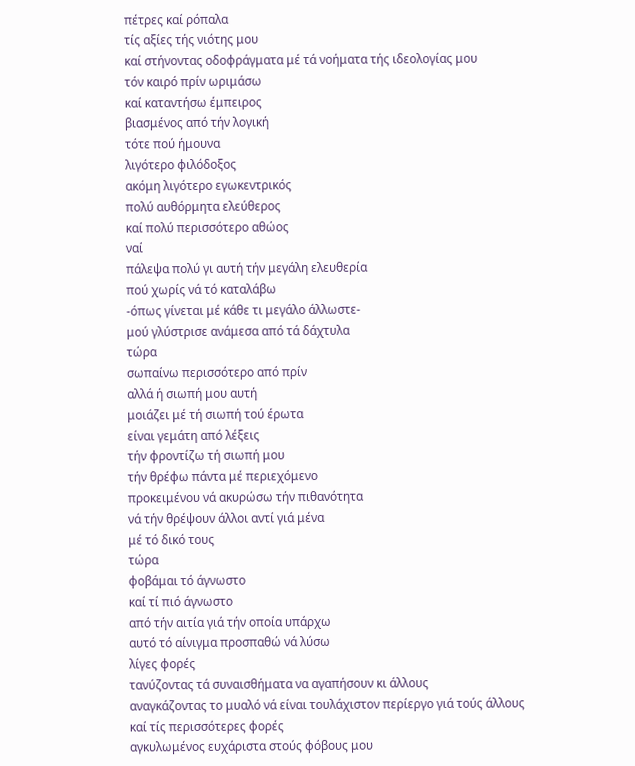πέτρες καί ρόπαλα
τίς αξίες τής νιότης μου
καί στήνοντας οδοφράγματα μέ τά νοήματα τής ιδεολογίας μου
τόν καιρό πρίν ωριμάσω
καί καταντήσω έμπειρος
βιασμένος από τήν λογική
τότε πού ήμουνα
λιγότερο φιλόδοξος
ακόμη λιγότερο εγωκεντρικός
πολύ αυθόρμητα ελεύθερος
καί πολύ περισσότερο αθώος
ναί
πάλεψα πολύ γι αυτή τήν μεγάλη ελευθερία
πού χωρίς νά τό καταλάβω
-όπως γίνεται μέ κάθε τι μεγάλο άλλωστε-
μού γλύστρισε ανάμεσα από τά δάχτυλα
τώρα
σωπαίνω περισσότερο από πρίν
αλλά ή σιωπή μου αυτή
μοιάζει μέ τή σιωπή τού έρωτα
είναι γεμάτη από λέξεις
τήν φροντίζω τή σιωπή μου
τήν θρέφω πάντα μέ περιεχόμενο
προκειμένου νά ακυρώσω τήν πιθανότητα
νά τήν θρέψουν άλλοι αντί γιά μένα
μέ τό δικό τους
τώρα
φοβάμαι τό άγνωστο
καί τί πιό άγνωστο
από τήν αιτία γιά τήν οποία υπάρχω
αυτό τό αίνιγμα προσπαθώ νά λύσω
λίγες φορές
τανύζοντας τά συναισθήματα να αγαπήσουν κι άλλους
αναγκάζοντας το μυαλό νά είναι τουλάχιστον περίεργο γιά τούς άλλους
καί τίς περισσότερες φορές
αγκυλωμένος ευχάριστα στούς φόβους μου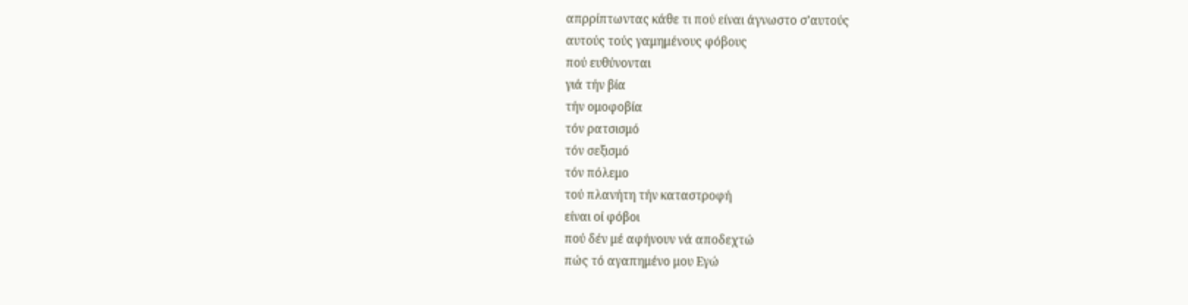απρρίπτωντας κάθε τι πού είναι άγνωστο σ’αυτούς
αυτούς τούς γαμημένους φόβους
πού ευθύνονται
γιά τήν βία
τήν ομοφοβία
τόν ρατσισμό
τόν σεξισμό
τόν πόλεμο
τού πλανήτη τήν καταστροφή
είναι οί φόβοι
πού δέν μέ αφήνουν νά αποδεχτώ
πώς τό αγαπημένο μου Εγώ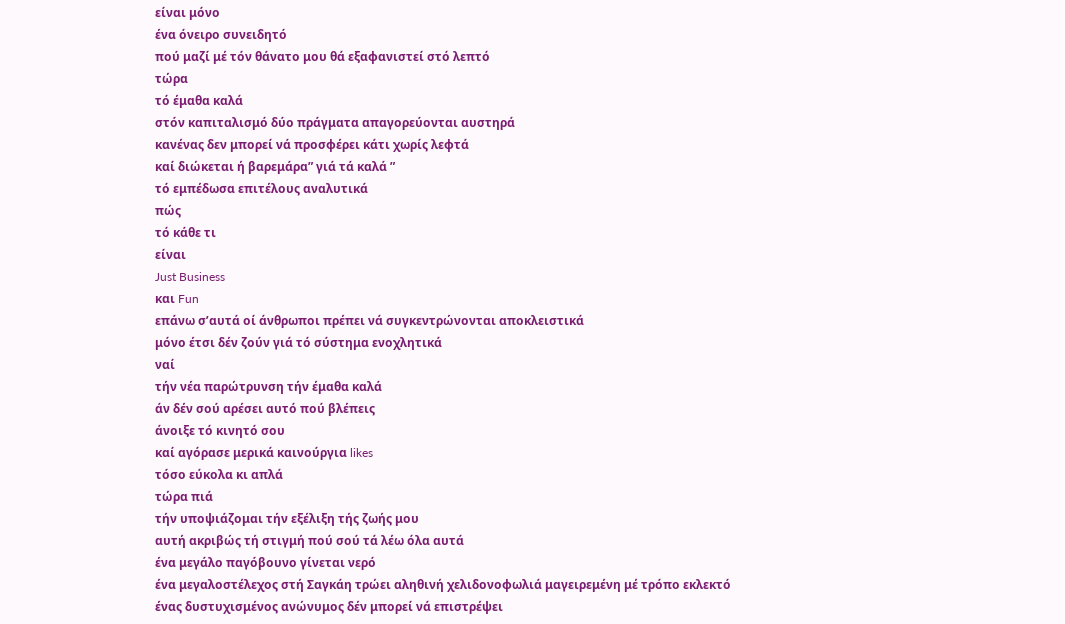είναι μόνο
ένα όνειρο συνειδητό
πού μαζί μέ τόν θάνατο μου θά εξαφανιστεί στό λεπτό
τώρα
τό έμαθα καλά
στόν καπιταλισμό δύο πράγματα απαγορεύονται αυστηρά
κανένας δεν μπορεί νά προσφέρει κάτι χωρίς λεφτά
καί διώκεται ή βαρεμάρα” γιά τά καλά ”
τό εμπέδωσα επιτέλους αναλυτικά
πώς
τό κάθε τι
είναι
Just Business
και Fun
επάνω σ’αυτά οί άνθρωποι πρέπει νά συγκεντρώνονται αποκλειστικά
μόνο έτσι δέν ζούν γιά τό σύστημα ενοχλητικά
ναί
τήν νέα παρώτρυνση τήν έμαθα καλά
άν δέν σού αρέσει αυτό πού βλέπεις
άνοιξε τό κινητό σου
καί αγόρασε μερικά καινούργια likes
τόσο εύκολα κι απλά
τώρα πιά
τήν υποψιάζομαι τήν εξέλιξη τής ζωής μου
αυτή ακριβώς τή στιγμή πού σού τά λέω όλα αυτά
ένα μεγάλο παγόβουνο γίνεται νερό
ένα μεγαλοστέλεχος στή Σαγκάη τρώει αληθινή χελιδονοφωλιά μαγειρεμένη μέ τρόπο εκλεκτό
ένας δυστυχισμένος ανώνυμος δέν μπορεί νά επιστρέψει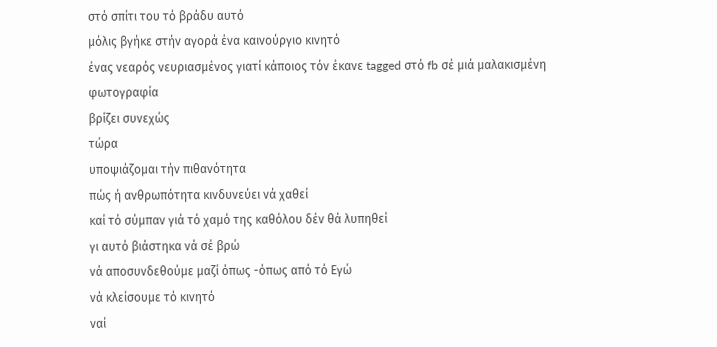στό σπίτι του τό βράδυ αυτό
μόλις βγήκε στήν αγορά ένα καινούργιο κινητό
ένας νεαρός νευριασμένος γιατί κάποιος τόν έκανε tagged στό fb σέ μιά μαλακισμένη φωτογραφία
βρίζει συνεχώς
τώρα
υποψιάζομαι τήν πιθανότητα
πώς ή ανθρωπότητα κινδυνεύει νά χαθεί
καί τό σύμπαν γιά τό χαμό της καθόλου δέν θά λυπηθεί
γι αυτό βιάστηκα νά σέ βρώ
νά αποσυνδεθούμε μαζί όπως -όπως από τό Εγώ
νά κλείσουμε τό κινητό
ναί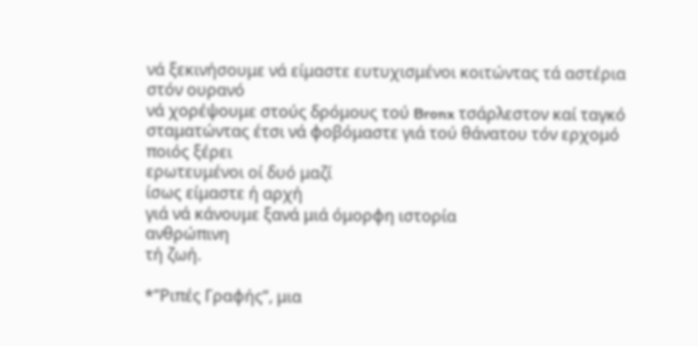νά ξεκινήσουμε νά είμαστε ευτυχισμένοι κοιτώντας τά αστέρια στόν ουρανό
νά χορέψουμε στούς δρόμους τού Bronx τσάρλεστον καί ταγκό
σταματώντας έτσι νά φοβόμαστε γιά τού θάνατου τόν ερχομό
ποιός ξέρει
ερωτευμένοι οί δυό μαζί
ίσως είμαστε ή αρχή
γιά νά κάνουμε ξανά μιά όμορφη ιστορία
ανθρώπινη
τή ζωή.

*”Ριπές Γραφής”, μια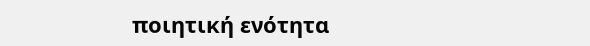ποιητική ενότητα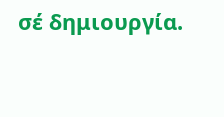σέ δημιουργία.